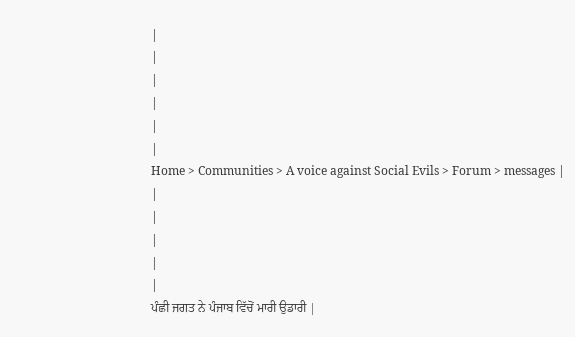|
|
|
|
|
|
Home > Communities > A voice against Social Evils > Forum > messages |
|
|
|
|
|
ਪੰਛੀ ਜਗਤ ਨੇ ਪੰਜਾਬ ਵਿੱਚੋਂ ਮਾਰੀ ਉਡਾਰੀ |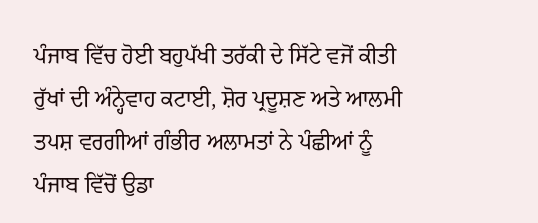ਪੰਜਾਬ ਵਿੱਚ ਹੋਈ ਬਹੁਪੱਖੀ ਤਰੱਕੀ ਦੇ ਸਿੱਟੇ ਵਜੋਂ ਕੀਤੀ ਰੁੱਖਾਂ ਦੀ ਅੰਨ੍ਹੇਵਾਹ ਕਟਾਈ, ਸ਼ੋਰ ਪ੍ਰਦੂਸ਼ਣ ਅਤੇ ਆਲਮੀ ਤਪਸ਼ ਵਰਗੀਆਂ ਗੰਭੀਰ ਅਲਾਮਤਾਂ ਨੇ ਪੰਛੀਆਂ ਨੂੰ ਪੰਜਾਬ ਵਿੱਚੋਂ ਉਡਾ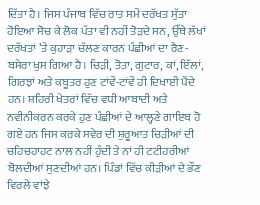ਦਿੱਤਾ ਹੈ। ਜਿਸ ਪੰਜਾਬ ਵਿੱਚ ਰਾਤ ਸਮੇਂ ਦਰੱਖਤ ਸੁੱਤਾ ਹੋਇਆ ਸੋਚ ਕੇ ਲੋਕ ਪੱਤਾ ਵੀ ਨਹੀਂ ਤੋੜਦੇ ਸਨ, ਉੱਥੇ ਲੱਖਾਂ ਦਰੱਖਤਾਂ ’ਤੇ ਕੁਹਾੜਾ ਚੱਲਣ ਕਾਰਨ ਪੰਛੀਆਂ ਦਾ ਰੈਣ-ਬਸੇਰਾ ਖੁਸ ਗਿਆ ਹੈ। ਚਿੜੀ, ਤੋਤਾ, ਗੁਟਾਰ, ਕਾਂ, ਇੱਲਾਂ, ਗਿਰਝਾਂ ਅਤੇ ਕਬੂਤਰ ਹੁਣ ਟਾਂਵੇਂ-ਟਾਂਵੇਂ ਹੀ ਦਿਖਾਈ ਪੈਂਦੇ ਹਨ। ਸ਼ਹਿਰੀ ਖੇਤਰਾਂ ਵਿੱਚ ਵਧੀ ਆਬਾਦੀ ਅਤੇ ਨਵੀਨੀਕਰਨ ਕਰਕੇ ਹੁਣ ਪੰਛੀਆਂ ਦੇ ਆਲ੍ਹਣੇ ਗਾਇਬ ਹੋ ਗਏ ਹਨ ਜਿਸ ਕਰਕੇ ਸਵੇਰ ਦੀ ਸ਼ੁਰੂਆਤ ਚਿੜੀਆਂ ਦੀ ਚਹਿਚਹਾਹਟ ਨਾਲ ਨਹੀਂ ਹੁੰਦੀ ਤੇ ਨਾਂ ਹੀ ਟਟੀਹਰੀਆਂ ਬੋਲਦੀਆਂ ਸੁਣਦੀਆਂ ਹਨ। ਪਿੰਡਾਂ ਵਿੱਚ ਕੀੜੀਆਂ ਦੇ ਭੌਣ ਵਿਰਲੇ ਵਾਂਝੇ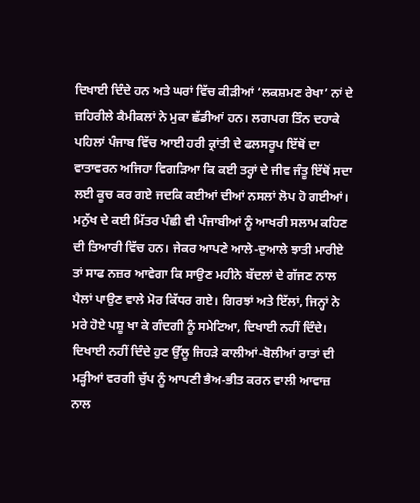ਦਿਖਾਈ ਦਿੰਦੇ ਹਨ ਅਤੇ ਘਰਾਂ ਵਿੱਚ ਕੀੜੀਆਂ ‘ਲਕਸ਼ਮਣ ਰੇਖਾ’ ਨਾਂ ਦੇ ਜ਼ਹਿਰੀਲੇ ਕੈਮੀਕਲਾਂ ਨੇ ਮੁਕਾ ਛੱਡੀਆਂ ਹਨ। ਲਗਪਗ ਤਿੰਨ ਦਹਾਕੇ ਪਹਿਲਾਂ ਪੰਜਾਬ ਵਿੱਚ ਆਈ ਹਰੀ ਕ੍ਰਾਂਤੀ ਦੇ ਫਲਸਰੂਪ ਇੱਥੋਂ ਦਾ ਵਾਤਾਵਰਨ ਅਜਿਹਾ ਵਿਗੜਿਆ ਕਿ ਕਈ ਤਰ੍ਹਾਂ ਦੇ ਜੀਵ ਜੰਤੂ ਇੱਥੋਂ ਸਦਾ ਲਈ ਕੂਚ ਕਰ ਗਏ ਜਦਕਿ ਕਈਆਂ ਦੀਆਂ ਨਸਲਾਂ ਲੋਪ ਹੋ ਗਈਆਂ। ਮਨੁੱਖ ਦੇ ਕਈ ਮਿੱਤਰ ਪੰਛੀ ਵੀ ਪੰਜਾਬੀਆਂ ਨੂੰ ਆਖਰੀ ਸਲਾਮ ਕਹਿਣ ਦੀ ਤਿਆਰੀ ਵਿੱਚ ਹਨ। ਜੇਕਰ ਆਪਣੇ ਆਲੇ-ਦੁਆਲੇ ਝਾਤੀ ਮਾਰੀਏ ਤਾਂ ਸਾਫ ਨਜ਼ਰ ਆਵੇਗਾ ਕਿ ਸਾਉਣ ਮਹੀਨੇ ਬੱਦਲਾਂ ਦੇ ਗੱਜਣ ਨਾਲ ਪੈਲਾਂ ਪਾਉਣ ਵਾਲੇ ਮੋਰ ਕਿੱਧਰ ਗਏ। ਗਿਰਝਾਂ ਅਤੇ ਇੱਲਾਂ, ਜਿਨ੍ਹਾਂ ਨੇ ਮਰੇ ਹੋਏ ਪਸ਼ੂ ਖਾ ਕੇ ਗੰਦਗੀ ਨੂੰ ਸਮੇਟਿਆ, ਦਿਖਾਈ ਨਹੀਂ ਦਿੰਦੇ। ਦਿਖਾਈ ਨਹੀਂ ਦਿੰਦੇ ਹੁਣ ਉੱਲੂ ਜਿਹੜੇ ਕਾਲੀਆਂ-ਬੋਲੀਆਂ ਰਾਤਾਂ ਦੀ ਮੜ੍ਹੀਆਂ ਵਰਗੀ ਚੁੱਪ ਨੂੰ ਆਪਣੀ ਭੈਅ-ਭੀਤ ਕਰਨ ਵਾਲੀ ਆਵਾਜ਼ ਨਾਲ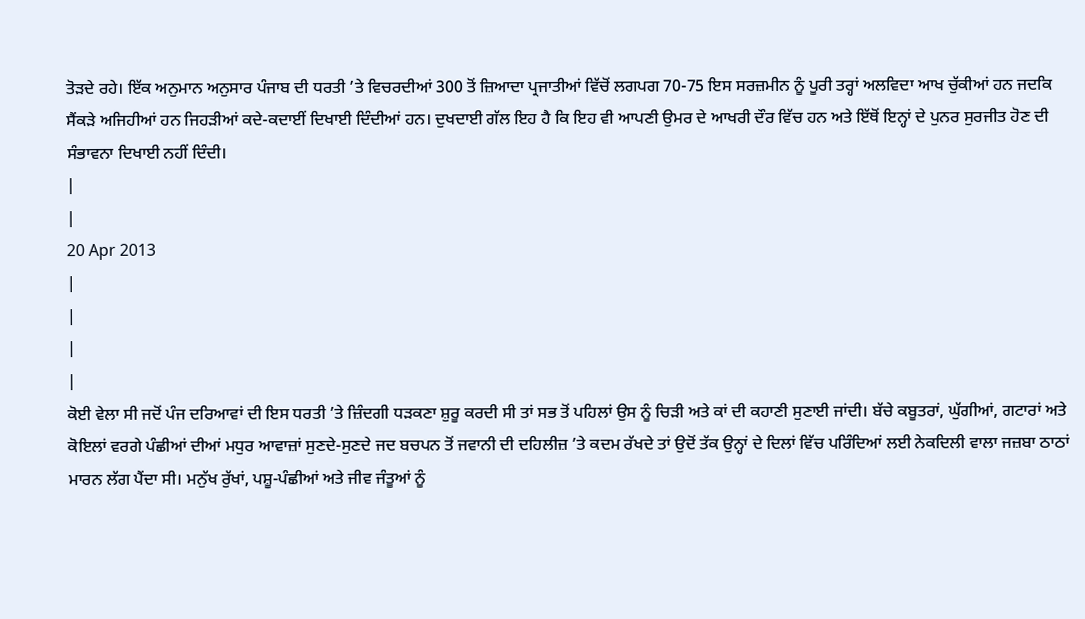ਤੋੜਦੇ ਰਹੇ। ਇੱਕ ਅਨੁਮਾਨ ਅਨੁਸਾਰ ਪੰਜਾਬ ਦੀ ਧਰਤੀ ’ਤੇ ਵਿਚਰਦੀਆਂ 300 ਤੋਂ ਜ਼ਿਆਦਾ ਪ੍ਰਜਾਤੀਆਂ ਵਿੱਚੋਂ ਲਗਪਗ 70-75 ਇਸ ਸਰਜ਼ਮੀਨ ਨੂੰ ਪੂਰੀ ਤਰ੍ਹਾਂ ਅਲਵਿਦਾ ਆਖ ਚੁੱਕੀਆਂ ਹਨ ਜਦਕਿ ਸੈਂਕੜੇ ਅਜਿਹੀਆਂ ਹਨ ਜਿਹੜੀਆਂ ਕਦੇ-ਕਦਾਈਂ ਦਿਖਾਈ ਦਿੰਦੀਆਂ ਹਨ। ਦੁਖਦਾਈ ਗੱਲ ਇਹ ਹੈ ਕਿ ਇਹ ਵੀ ਆਪਣੀ ਉਮਰ ਦੇ ਆਖਰੀ ਦੌਰ ਵਿੱਚ ਹਨ ਅਤੇ ਇੱਥੋਂ ਇਨ੍ਹਾਂ ਦੇ ਪੁਨਰ ਸੁਰਜੀਤ ਹੋਣ ਦੀ ਸੰਭਾਵਨਾ ਦਿਖਾਈ ਨਹੀਂ ਦਿੰਦੀ।
|
|
20 Apr 2013
|
|
|
|
ਕੋਈ ਵੇਲਾ ਸੀ ਜਦੋਂ ਪੰਜ ਦਰਿਆਵਾਂ ਦੀ ਇਸ ਧਰਤੀ ’ਤੇ ਜ਼ਿੰਦਗੀ ਧੜਕਣਾ ਸ਼ੁਰੂ ਕਰਦੀ ਸੀ ਤਾਂ ਸਭ ਤੋਂ ਪਹਿਲਾਂ ਉਸ ਨੂੰ ਚਿੜੀ ਅਤੇ ਕਾਂ ਦੀ ਕਹਾਣੀ ਸੁਣਾਈ ਜਾਂਦੀ। ਬੱਚੇ ਕਬੂਤਰਾਂ, ਘੁੱਗੀਆਂ, ਗਟਾਰਾਂ ਅਤੇ ਕੋਇਲਾਂ ਵਰਗੇ ਪੰਛੀਆਂ ਦੀਆਂ ਮਧੁਰ ਆਵਾਜ਼ਾਂ ਸੁਣਦੇ-ਸੁਣਦੇ ਜਦ ਬਚਪਨ ਤੋਂ ਜਵਾਨੀ ਦੀ ਦਹਿਲੀਜ਼ ’ਤੇ ਕਦਮ ਰੱਖਦੇ ਤਾਂ ਉਦੋਂ ਤੱਕ ਉਨ੍ਹਾਂ ਦੇ ਦਿਲਾਂ ਵਿੱਚ ਪਰਿੰਦਿਆਂ ਲਈ ਨੇਕਦਿਲੀ ਵਾਲਾ ਜਜ਼ਬਾ ਠਾਠਾਂ ਮਾਰਨ ਲੱਗ ਪੈਂਦਾ ਸੀ। ਮਨੁੱਖ ਰੁੱਖਾਂ, ਪਸ਼ੂ-ਪੰਛੀਆਂ ਅਤੇ ਜੀਵ ਜੰਤੂਆਂ ਨੂੰ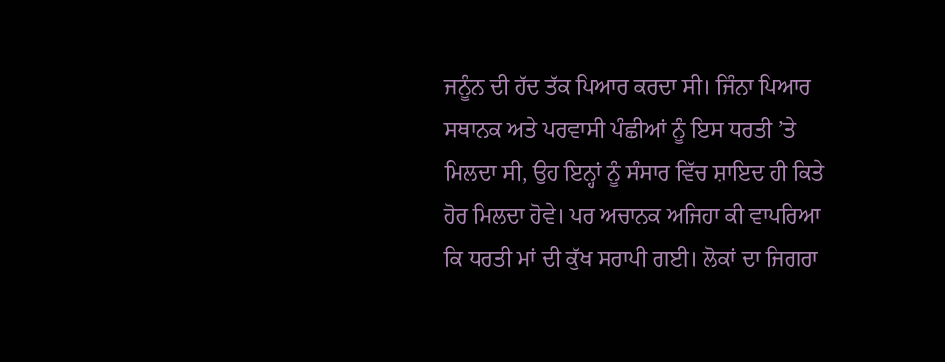ਜਨੂੰਨ ਦੀ ਹੱਦ ਤੱਕ ਪਿਆਰ ਕਰਦਾ ਸੀ। ਜਿੰਨਾ ਪਿਆਰ ਸਥਾਨਕ ਅਤੇ ਪਰਵਾਸੀ ਪੰਛੀਆਂ ਨੂੰ ਇਸ ਧਰਤੀ ’ਤੇ ਮਿਲਦਾ ਸੀ, ਉਹ ਇਨ੍ਹਾਂ ਨੂੰ ਸੰਸਾਰ ਵਿੱਚ ਸ਼ਾਇਦ ਹੀ ਕਿਤੇ ਹੋਰ ਮਿਲਦਾ ਹੋਵੇ। ਪਰ ਅਚਾਨਕ ਅਜਿਹਾ ਕੀ ਵਾਪਰਿਆ ਕਿ ਧਰਤੀ ਮਾਂ ਦੀ ਕੁੱਖ ਸਰਾਪੀ ਗਈ। ਲੋਕਾਂ ਦਾ ਜਿਗਰਾ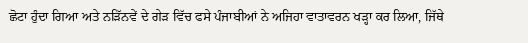ਛੋਟਾ ਹੁੰਦਾ ਗਿਆ ਅਤੇ ਨੜਿੱਨਵੇਂ ਦੇ ਗੇੜ ਵਿੱਚ ਫਸੇ ਪੰਜਾਬੀਆਂ ਨੇ ਅਜਿਹਾ ਵਾਤਾਵਰਨ ਖੜ੍ਹਾ ਕਰ ਲਿਆ, ਜਿੱਥੇ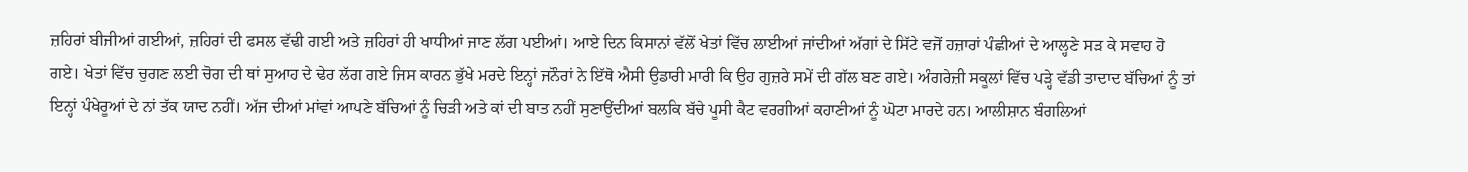ਜ਼ਹਿਰਾਂ ਬੀਜੀਆਂ ਗਈਆਂ, ਜ਼ਹਿਰਾਂ ਦੀ ਫਸਲ ਵੱਢੀ ਗਈ ਅਤੇ ਜ਼ਹਿਰਾਂ ਹੀ ਖਾਧੀਆਂ ਜਾਣ ਲੱਗ ਪਈਆਂ। ਆਏ ਦਿਨ ਕਿਸਾਨਾਂ ਵੱਲੋਂ ਖੇਤਾਂ ਵਿੱਚ ਲਾਈਆਂ ਜਾਂਦੀਆਂ ਅੱਗਾਂ ਦੇ ਸਿੱਟੇ ਵਜੋਂ ਹਜ਼ਾਰਾਂ ਪੰਛੀਆਂ ਦੇ ਆਲ੍ਹਣੇ ਸੜ ਕੇ ਸਵਾਹ ਹੋ ਗਏ। ਖੇਤਾਂ ਵਿੱਚ ਚੁਗਣ ਲਈ ਚੋਗ ਦੀ ਥਾਂ ਸੁਆਹ ਦੇ ਢੇਰ ਲੱਗ ਗਏ ਜਿਸ ਕਾਰਨ ਭੁੱਖੇ ਮਰਦੇ ਇਨ੍ਹਾਂ ਜਨੌਰਾਂ ਨੇ ਇੱਥੋ ਐਸੀ ਉਡਾਰੀ ਮਾਰੀ ਕਿ ਉਹ ਗੁਜ਼ਰੇ ਸਮੇਂ ਦੀ ਗੱਲ ਬਣ ਗਏ। ਅੰਗਰੇਜ਼ੀ ਸਕੂਲਾਂ ਵਿੱਚ ਪੜ੍ਹੇ ਵੱਡੀ ਤਾਦਾਦ ਬੱਚਿਆਂ ਨੂੰ ਤਾਂ ਇਨ੍ਹਾਂ ਪੰਖੇਰੂਆਂ ਦੇ ਨਾਂ ਤੱਕ ਯਾਦ ਨਹੀਂ। ਅੱਜ ਦੀਆਂ ਮਾਂਵਾਂ ਆਪਣੇ ਬੱਚਿਆਂ ਨੂੰ ਚਿੜੀ ਅਤੇ ਕਾਂ ਦੀ ਬਾਤ ਨਹੀਂ ਸੁਣਾਉਂਦੀਆਂ ਬਲਕਿ ਬੱਚੇ ਪੂਸੀ ਕੈਟ ਵਰਗੀਆਂ ਕਹਾਣੀਆਂ ਨੂੰ ਘੋਟਾ ਮਾਰਦੇ ਹਨ। ਆਲੀਸ਼ਾਨ ਬੰਗਲਿਆਂ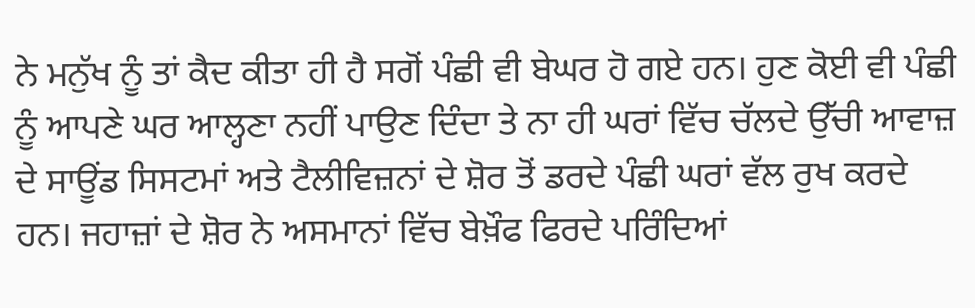ਨੇ ਮਨੁੱਖ ਨੂੰ ਤਾਂ ਕੈਦ ਕੀਤਾ ਹੀ ਹੈ ਸਗੋਂ ਪੰਛੀ ਵੀ ਬੇਘਰ ਹੋ ਗਏ ਹਨ। ਹੁਣ ਕੋਈ ਵੀ ਪੰਛੀ ਨੂੰ ਆਪਣੇ ਘਰ ਆਲ੍ਹਣਾ ਨਹੀਂ ਪਾਉਣ ਦਿੰਦਾ ਤੇ ਨਾ ਹੀ ਘਰਾਂ ਵਿੱਚ ਚੱਲਦੇ ਉੱਚੀ ਆਵਾਜ਼ ਦੇ ਸਾਊਂਡ ਸਿਸਟਮਾਂ ਅਤੇ ਟੈਲੀਵਿਜ਼ਨਾਂ ਦੇ ਸ਼ੋਰ ਤੋਂ ਡਰਦੇ ਪੰਛੀ ਘਰਾਂ ਵੱਲ ਰੁਖ ਕਰਦੇ ਹਨ। ਜਹਾਜ਼ਾਂ ਦੇ ਸ਼ੋਰ ਨੇ ਅਸਮਾਨਾਂ ਵਿੱਚ ਬੇਖ਼ੌਫ ਫਿਰਦੇ ਪਰਿੰਦਿਆਂ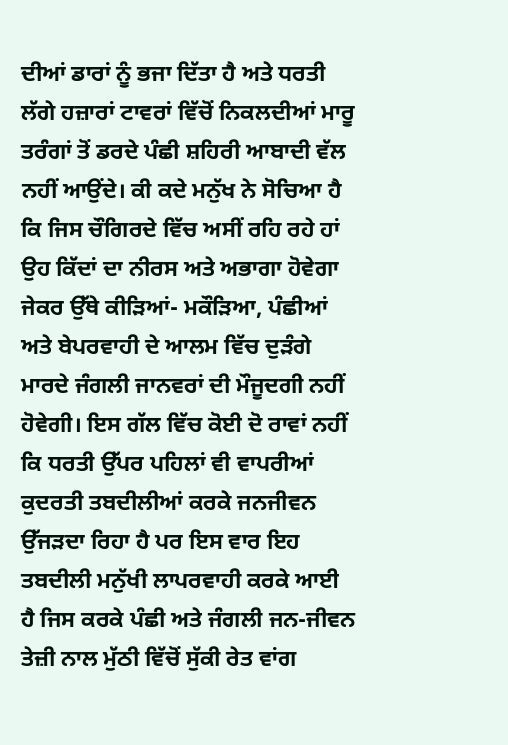ਦੀਆਂ ਡਾਰਾਂ ਨੂੰ ਭਜਾ ਦਿੱਤਾ ਹੈ ਅਤੇ ਧਰਤੀ ਲੱਗੇ ਹਜ਼ਾਰਾਂ ਟਾਵਰਾਂ ਵਿੱਚੋਂ ਨਿਕਲਦੀਆਂ ਮਾਰੂ ਤਰੰਗਾਂ ਤੋਂ ਡਰਦੇ ਪੰਛੀ ਸ਼ਹਿਰੀ ਆਬਾਦੀ ਵੱਲ ਨਹੀਂ ਆਉਂਦੇ। ਕੀ ਕਦੇ ਮਨੁੱਖ ਨੇ ਸੋਚਿਆ ਹੈ ਕਿ ਜਿਸ ਚੌਗਿਰਦੇ ਵਿੱਚ ਅਸੀਂ ਰਹਿ ਰਹੇ ਹਾਂ ਉਹ ਕਿੱਦਾਂ ਦਾ ਨੀਰਸ ਅਤੇ ਅਭਾਗਾ ਹੋਵੇਗਾ ਜੇਕਰ ਉੱਥੇ ਕੀੜਿਆਂ- ਮਕੌੜਿਆ, ਪੰਛੀਆਂ ਅਤੇ ਬੇਪਰਵਾਹੀ ਦੇ ਆਲਮ ਵਿੱਚ ਦੁੜੰਗੇ ਮਾਰਦੇ ਜੰਗਲੀ ਜਾਨਵਰਾਂ ਦੀ ਮੌਜੂਦਗੀ ਨਹੀਂ ਹੋਵੇਗੀ। ਇਸ ਗੱਲ ਵਿੱਚ ਕੋਈ ਦੋ ਰਾਵਾਂ ਨਹੀਂ ਕਿ ਧਰਤੀ ਉੱਪਰ ਪਹਿਲਾਂ ਵੀ ਵਾਪਰੀਆਂ ਕੁਦਰਤੀ ਤਬਦੀਲੀਆਂ ਕਰਕੇ ਜਨਜੀਵਨ ਉੱਜੜਦਾ ਰਿਹਾ ਹੈ ਪਰ ਇਸ ਵਾਰ ਇਹ ਤਬਦੀਲੀ ਮਨੁੱਖੀ ਲਾਪਰਵਾਹੀ ਕਰਕੇ ਆਈ ਹੈ ਜਿਸ ਕਰਕੇ ਪੰਛੀ ਅਤੇ ਜੰਗਲੀ ਜਨ-ਜੀਵਨ ਤੇਜ਼ੀ ਨਾਲ ਮੁੱਠੀ ਵਿੱਚੋਂ ਸੁੱਕੀ ਰੇਤ ਵਾਂਗ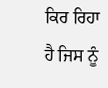ਕਿਰ ਰਿਹਾ ਹੈ ਜਿਸ ਨੂੰ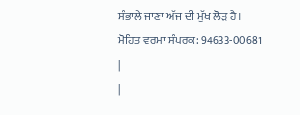ਸੰਭਾਲੇ ਜਾਣਾ ਅੱਜ ਦੀ ਮੁੱਖ ਲੋੜ ਹੈ।
ਮੋਹਿਤ ਵਰਮਾ ਸੰਪਰਕ: 94633-00681
|
|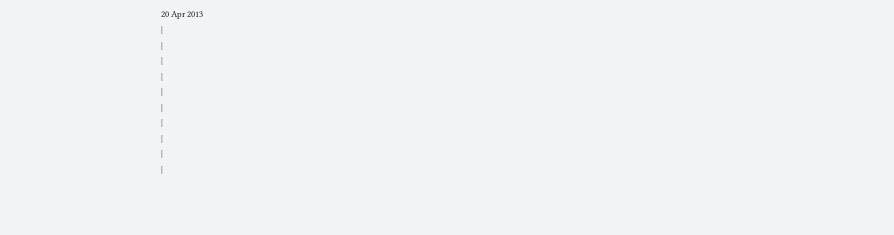20 Apr 2013
|
|
|
|
|
|
|
|
|
|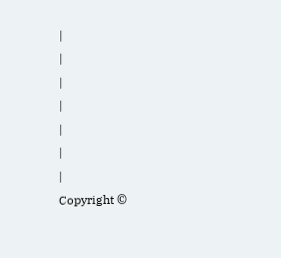|
|
|
|
|
|
|
Copyright ©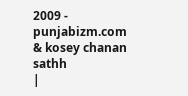2009 - punjabizm.com & kosey chanan sathh
|